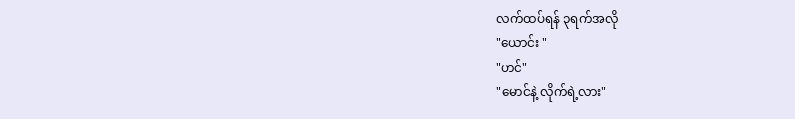လက်ထပ်ရန် ၃ရက်အလို
"ယောင်း "
"ဟင်"
"မောင်နဲ့ လိုက်ရဲ့လား"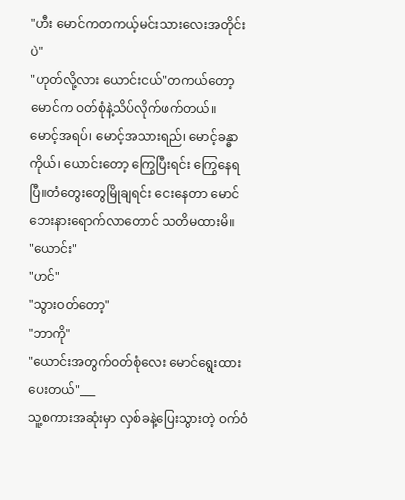"ဟီး မောင်ကတကယ့်မင်းသားလေးအတိုင်းပဲ"
"ဟုတ်လို့လား ယောင်းငယ်"တကယ်တော့ မောင်က ဝတ်စုံနဲ့သိပ်လိုက်ဖက်တယ်။
မောင့်အရပ်၊ မောင့်အသားရည်၊ မောင့်ခန္ဓာကိုယ်၊ ယောင်းတော့ ကြွေပြီးရင်း ကြွေနေရပြီ။တံတွေးတွေမြိုချရင်း ငေးနေတာ မောင်ဘေးနားရောက်လာတောင် သတိမထားမိ။
"ယောင်း"
"ဟင်"
"သွားဝတ်တော့"
"ဘာကို"
"ယောင်းအတွက်ဝတ်စုံလေး မောင်ရွေးထားပေးတယ်"___
သူ့စကားအဆုံးမှာ လှစ်ခနဲ့ပြေးသွားတဲ့ ဝက်ဝံ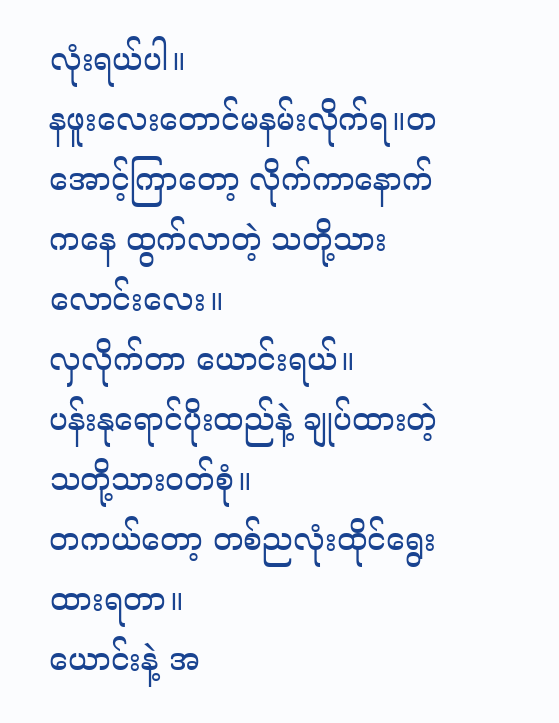လုံးရယ်ပါ။
နဖူးလေးတောင်မနမ်းလိုက်ရ။တအောင့်ကြာတော့ လိုက်ကာနောက်ကနေ ထွက်လာတဲ့ သတို့သားလောင်းလေး။
လှလိုက်တာ ယောင်းရယ်။
ပန်းနုရောင်ပိုးထည်နဲ့ ချုပ်ထားတဲ့ သတို့သားဝတ်စုံ။
တကယ်တော့ တစ်ညလုံးထိုင်ရွေးထားရတာ။
ယောင်းနဲ့ အ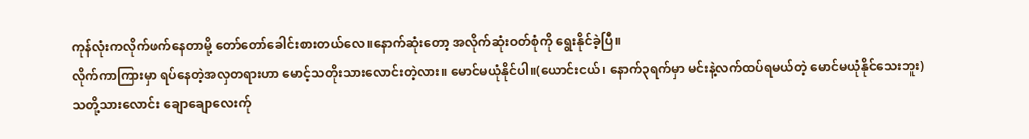ကုန်လုံးကလိုက်ဖက်နေတာမို့ တော်တော်ခေါင်းစားတယ်လေ။နောက်ဆုံးတော့ အလိုက်ဆုံးဝတ်စုံကို ရွေးနိုင်ခဲ့ပြီ။
လိုက်ကာကြားမှာ ရပ်နေတဲ့အလှတရားဟာ မောင့်သတိုးသားလောင်းတဲ့လား။ မောင်မယုံနိုင်ပါ။(ယောင်းငယ်၊ နောက်၃ရက်မှာ မင်းနဲ့လက်ထပ်ရမယ်တဲ့ မောင်မယုံနိုင်သေးဘူး)
သတို့သားလောင်း ချောချောလေးက်ု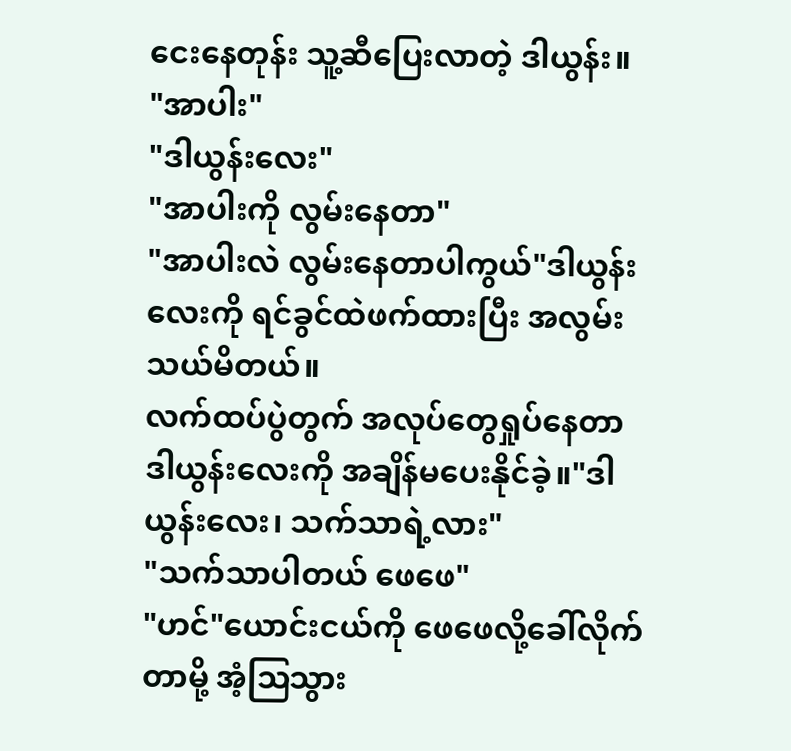ငေးနေတုန်း သူ့ဆီပြေးလာတဲ့ ဒါယွန်း။
"အာပါး"
"ဒါယွန်းလေး"
"အာပါးကို လွမ်းနေတာ"
"အာပါးလဲ လွမ်းနေတာပါကွယ်"ဒါယွန်းလေးကို ရင်ခွင်ထဲဖက်ထားပြီး အလွမ်းသယ်မိတယ်။
လက်ထပ်ပွဲတွက် အလုပ်တွေရှုပ်နေတာ ဒါယွန်းလေးကို အချိန်မပေးနိုင်ခဲ့။"ဒါယွန်းလေး၊ သက်သာရဲ့လား"
"သက်သာပါတယ် ဖေဖေ"
"ဟင်"ယောင်းငယ်ကို ဖေဖေလို့ခေါ်လိုက်တာမို့ အံ့ဩသွား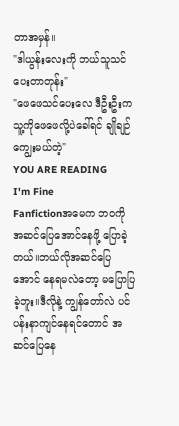တာအမှန်။
"ဒါယွန်းလေးကို ဘယ်သူသင်ပေးတာတုန်း"
"ဖေဖေသင်ပေးလေ ဒီဦးဦးက သူ့ကိုဖေဖေလို့ပဲခေါ်ရင် ချိုချဉ်ကျွေးမယ်တဲ့"
YOU ARE READING
I'm Fine
Fanfictionအမေက ဘဝကို အဆင်ပြေအောင်နေဖို့ ပြောခဲ့တယ်။ဘယ်လိုအဆင်ပြေအောင် နေရမလဲတော့ မပြောပြခဲ့ဘူး။ဒီလိုနဲ့ ကျွန်တော်လဲ ပင်ပန်းနာကျင်နေရင်တောင် အဆင်ပြေနေ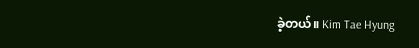ခဲ့တယ်။ Kim Tae Hyung